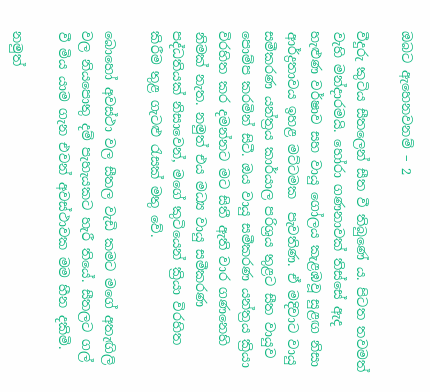ඔබට ඇහෙනවනම් – 2

වීදුරු කුටිය සීතලෙන් සීත වී තිබුණේ ය. පිටත තවමත් වැහි මන්දාරමයි. හෝරා ගණනාවක් තිස්සේ ඇද හැළුණ වර්ෂාව සහ වායු ගෝලය කැළඹවූ සුළඟ නිසා ආර්ද්‍රතාවය ඉහළ මට්ටමක  පැවතිණ. ඒ මදිවාට වායු සමීකරණ යන්ත්‍රය කාර්යාල පරිශ්‍රය තුළට සීත වායුව පොම්ප කරමින් සිටී. ඔය වායු සමීකරණ යන්ත්‍රය ක්‍රියා විරහිත කර දමන්නට මට සිතී ඇති වාර ගණනෙහි නිමක් නැත. නමුත් එය මධ්‍ය වායු සමීකරණ පද්ධතියක් නිසාවෙන්, මගේ කුටියෙන් ක්‍රියා විරහිත කිරීම තුළ ගැටළු රැසක් මතු වේ.

බොහෝ අවස්ථා වල සීතල වැඩි කමට මගේ අතැඟිලි වල නියපොතු දම් පැහැයකට හැරී තියේ. සීතලට ගල් වී මිය යාම ගැන එවන් අවස්ථාවක මම හීන දකිමි.

නමුත්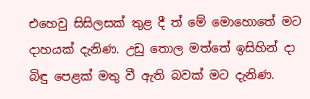එහෙවු සිසිලසක් තුළ දී ත් මේ මොහොතේ මට දාහයක් දැනිණ. උඩු තොල මත්තේ ඉසිහින් දා බිඳු පෙළක් මතු වී ඇති බවක් මට දැනිණ.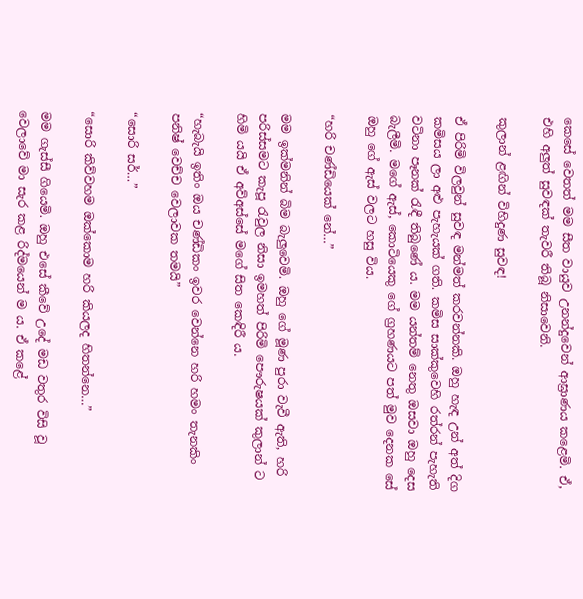කෙසේ වෙතත් මම සීත වායුව උනන්දුවෙන් ආඝ්‍රාණය කළෙමි. ඒ, එහි අලුත් සුවඳක් තැවරී තිබූ නිසාවෙනි.

කුලාන් ළඟින් විහිදුණ සුවඳ!

ඒ පිරිමි විලවුන් සුවඳ මන්මත් කරවන්නකි. ඔහු හැඳ උන් අත් දිග කමිසය ලා අළු පැහැයක් ගති. කමිස සාක්කුවෙහි රත්රන් පැහැති වටිනා පෑනක් රැඳී තිබුණේ ය. මම යන්තම් නෙතු ඔසවා ඔහු දෙස බැලීමි. මගේ ඇස්, කොටියෙකු ගේ ග්‍රහණයට පත් මුව දෙනක සේ ඔහු ගේ ඇස් වලට හසු විය.

“හරි චණ්ඩියෙක් නේ…”

මම ඉක්මනින් බිම බැලුවෙමි. ඔහු ගේ මූණ පුරා වැවී ඇති, හරි පරිස්සමට කැපූ රැවුල නිසා ඉමහත් පිරිමි පෞරුෂයක් කුලාන් ට හිමි යයි ඒ අව්අස්සේ මගේ සිත කෙඳිරී ය.

“හැබැයි ඉතිං ඔය චණ්ඩිකං ඉවර වෙන්නෙ හරි හමං තැනකිං පනිෂ් වෙච්ච වෙලාවක තමයි”

“සොරි සර්…”

“සොරි කිව්වහම ඔක්කොම හරි කියලද හිතන්නෙ…”

මම ගැස්සී ගියෙමි. ඔහු එසේ කීවේ උදේ මඩ වතුර විසි වූ වෙලාවේ මා සැර කළ රිද්මයෙන් ම ය. ඒ කළේ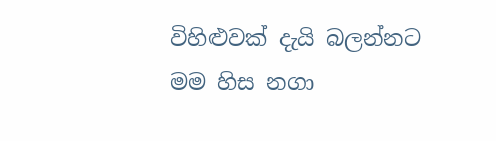විහිළුවක් දැයි බලන්නට මම හිස නගා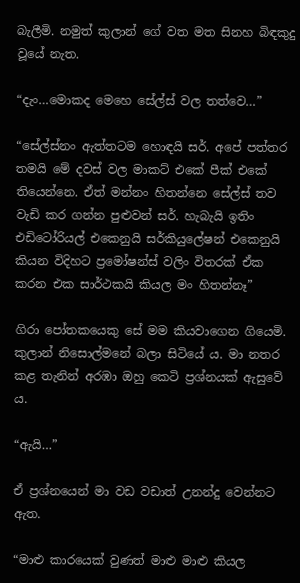බැලීමි. නමුත් කුලාන් ගේ වත මත සිනහ බිඳකුදු වූයේ නැත.

“දැං…මොකද මෙහෙ සේල්ස් වල තත්වෙ…”

“සේල්ස්නං ඇත්තටම හොඳයි සර්. අපේ පත්තර තමයි මේ දවස් වල මාකට් එකේ පීක් එකේ තියෙන්නෙ. ඒත් මන්නං හිතන්නෙ සේල්ස් තව වැඩි කර ගන්න පුළුවන් සර්. හැබැයි ඉතිං එඩිටෝරියල් එකෙනුයි සර්කියුලේෂන් එකෙනුයි කියන විදිහට ප්‍රමෝෂන්ස් වලිං විතරක් ඒක කරන එක සාර්ථකයි කියල මං හිතන්නෑ”

ගිරා පෝතකයෙකු සේ මම කියවාගෙන ගියෙමි. කුලාන් නිසොල්මනේ බලා සිටියේ ය. මා නතර කළ තැනින් අරඹා ඔහු කෙටි ප්‍රශ්නයක් ඇසුවේ ය.

“ඇයි…”

ඒ ප්‍රශ්නයෙන් මා වඩ වඩාත් උනන්දු වෙන්නට ඇත.

“මාළු කාරයෙක් වුණත් මාළු මාළු කියල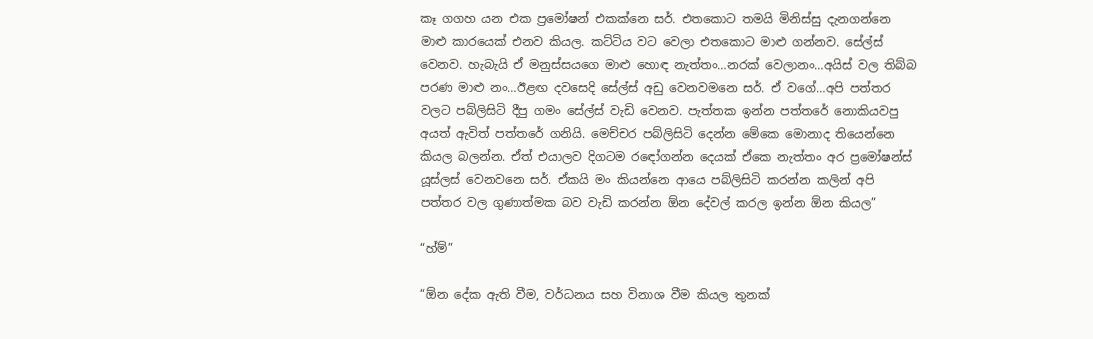කෑ ගගහ යන එක ප්‍රමෝෂන් එකක්නෙ සර්. එතකොට තමයි මිනිස්සු දැනගන්නෙ මාළු කාරයෙක් එනව කියල. කට්ටිය වට වෙලා එතකොට මාළු ගන්නව. සේල්ස් වෙනව. හැබැයි ඒ මනුස්සයගෙ මාළු හොඳ නැත්තං…නරක් වෙලානං…අයිස් වල තිබ්බ පරණ මාළු නං…ඊළඟ දවසෙදි සේල්ස් අඩු වෙනවමනෙ සර්. ඒ වගේ…අපි පත්තර වලට පබ්ලිසිටි දීපු ගමං සේල්ස් වැඩි වෙනව. පැත්තක ඉන්න පත්තරේ නොකියවපු අයත් ඇවිත් පත්තරේ ගනියි. මෙච්චර පබ්ලිසිටි දෙන්න මේකෙ මොනාද තියෙන්නෙ කියල බලන්න. ඒත් එයාලව දිගටම රඳෝගන්න දෙයක් ඒකෙ නැත්තං අර ප්‍රමෝෂන්ස් යූස්ලස් වෙනවනෙ සර්. ඒකයි මං කියන්නෙ ආයෙ පබ්ලිසිටි කරන්න කලින් අපි පත්තර වල ගුණාත්මක බව වැඩි කරන්න ඕන දේවල් කරල ඉන්න ඕන කියල”

“හ්ම්”

“ඕන දේක ඇති වීම, වර්ධනය සහ විනාශ වීම කියල තුනක්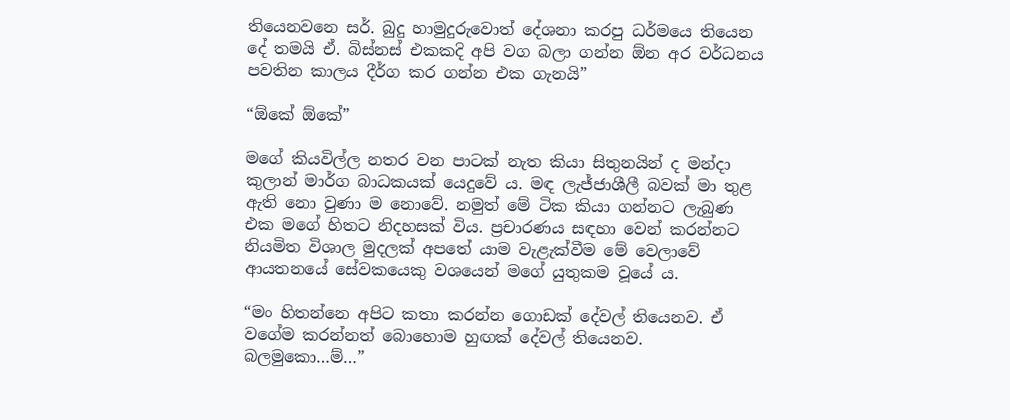තියෙනවනෙ සර්. බුදු හාමුදුරුවොත් දේශනා කරපු ධර්මයෙ තියෙන දේ තමයි ඒ. බිස්නස් එකකදි අපි වග බලා ගන්න ඕන අර වර්ධනය පවතින කාලය දීර්ග කර ගන්න එක ගැනයි”

“ඕකේ ඕකේ”

මගේ කියවිල්ල නතර වන පාටක් නැත කියා සිතුනයින් ද මන්දා කුලාන් මාර්ග බාධකයක් යෙදුවේ ය. මඳ ලැජ්ජාශීලී බවක් මා තුළ ඇති නො වුණා ම නොවේ. නමුත් මේ ටික කියා ගන්නට ලැබුණ එක මගේ හිතට නිදහසක් විය. ප්‍රචාරණය සඳහා වෙන් කරන්නට නියමිත විශාල මුදලක් අපතේ යාම වැළැක්වීම මේ වෙලාවේ ආයතනයේ සේවකයෙකු වශයෙන් මගේ යුතුකම වූයේ ය.

“මං හිතන්නෙ අපිට කතා කරන්න ගොඩක් දේවල් තියෙනව. ඒ වගේම කරන්නත් බොහොම හුඟක් දේවල් තියෙනව. බලමුකො…ම්…”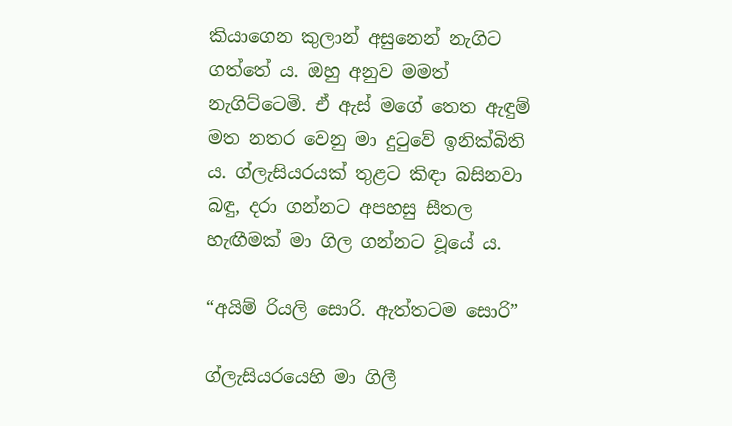කියාගෙන කුලාන් අසුනෙන් නැගිට ගත්තේ ය. ඔහු අනුව මමත් නැගිට්ටෙමි. ඒ ඇස් මගේ තෙත ඇඳුම් මත නතර වෙනු මා දුටුවේ ඉනික්බිති ය. ග්ලැසියරයක් තුළට කිඳා බසිනවා බඳු, දරා ගන්නට අපහසු සීතල හැඟීමක් මා ගිල ගන්නට වූයේ ය.

“අයිම් රියලි සොරි. ඇත්තටම සොරි”

ග්ලැසියරයෙහි මා ගිලී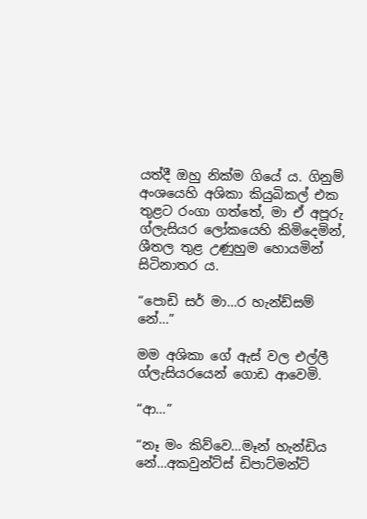යත්දී ඔහු නික්ම ගියේ ය. ගිනුම් අංශයෙහි අශිකා කියුබිකල් එක තුළට රංගා ගත්තේ, මා ඒ අපූරු ග්ලැසියර ලෝකයෙහි කිමිදෙමින්, ශීතල තුළ උණුහුම හොයමින් සිටිනාතර ය.

“පොඩි සර් මා…ර හැන්ඩ්සම් නේ…”

මම අශිකා ගේ ඇස් වල එල්ලී ග්ලැසියරයෙන් ගොඩ ආවෙමි.

“ආ…”

“නෑ මං කිව්වෙ…මෑන් හැන්ඩිය නේ…අකවුන්ට්ස් ඩිපාට්මන්ට්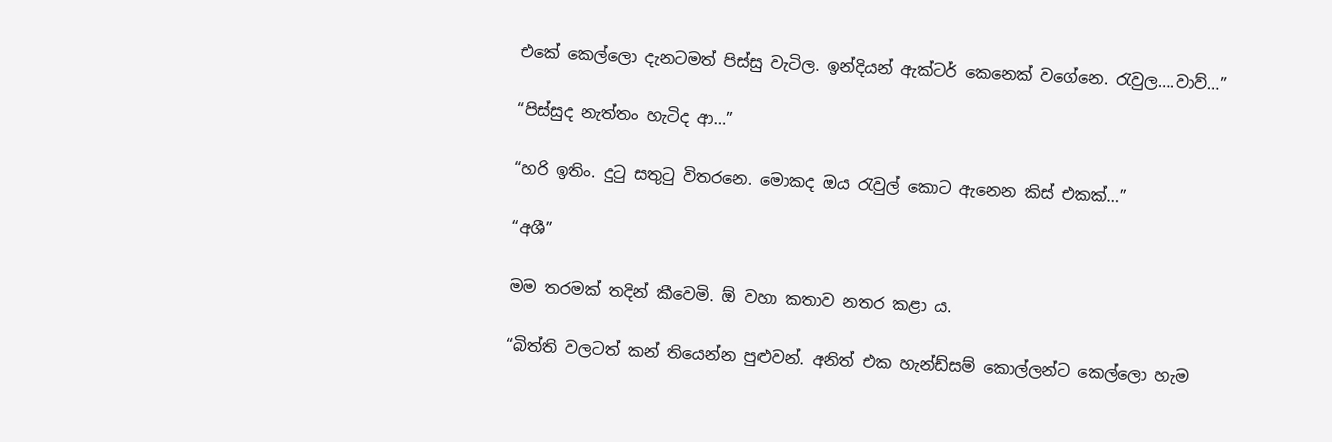එකේ කෙල්ලො දැනටමත් පිස්සු වැටිල. ඉන්දියන් ඇක්ටර් කෙනෙක් වගේනෙ. රැවුල….වාව්…”

“පිස්සුද නැත්තං හැටිද ආ…”

“හරි ඉතිං. දුටු සතුටු විතරනෙ. මොකද ඔය රැවුල් කොට ඇනෙන කිස් එකක්…”

“අශී”

මම තරමක් තදින් කීවෙමි. ඕ වහා කතාව නතර කළා ය.

“බිත්ති වලටත් කන් තියෙන්න පුළුවන්. අනිත් එක හැන්ඩ්සම් කොල්ලන්ට කෙල්ලො හැම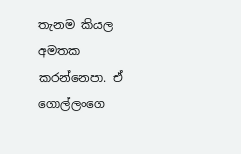තැනම කියල අමතක කරන්නෙපා. ඒ ගොල්ලංගෙ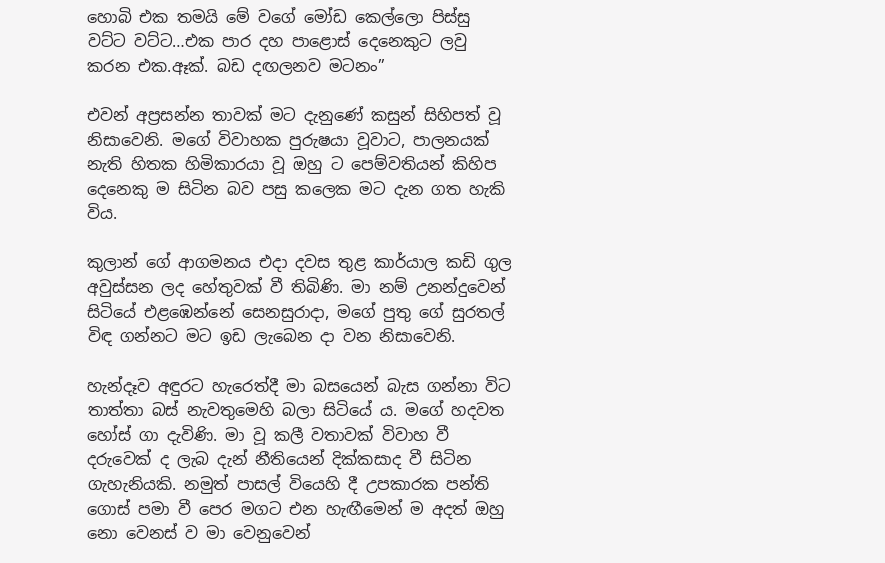හොබි එක තමයි මේ වගේ මෝඩ කෙල්ලො පිස්සු වට්ට වට්ට…එක පාර දහ පාළොස් දෙනෙකුට ලවු කරන එක.ඈක්. බඩ දඟලනව මටනං”

එවන් අප්‍රසන්න තාවක් මට දැනුණේ කසුන් සිහිපත් වූ නිසාවෙනි. මගේ විවාහක පුරුෂයා වූවාට, පාලනයක් නැති හිතක හිමිකාරයා වූ ඔහු ට පෙම්වතියන් කිහිප දෙනෙකු ම සිටින බව පසු කලෙක මට දැන ගත හැකි විය.

කුලාන් ගේ ආගමනය එදා දවස තුළ කාර්යාල කඩි ගුල අවුස්සන ලද හේතුවක් වී තිබිණි. මා නම් උනන්දුවෙන් සිටියේ එළඹෙන්නේ සෙනසුරාදා, මගේ පුතු ගේ සුරතල් විඳ ගන්නට මට ඉඩ ලැබෙන දා වන නිසාවෙනි.

හැන්දෑව අඳුරට හැරෙත්දී මා බසයෙන් බැස ගන්නා විට තාත්තා බස් නැවතුමෙහි බලා සිටියේ ය. මගේ හදවත හෝස් ගා දැවිණි. මා වූ කලී වතාවක් විවාහ වී දරුවෙක් ද ලැබ දැන් නීතියෙන් දික්කසාද වී සිටින ගැහැනියකි. නමුත් පාසල් වියෙහි දී උපකාරක පන්ති ගොස් පමා වී පෙර මගට එන හැඟීමෙන් ම අදත් ඔහු නො වෙනස් ව මා වෙනුවෙන්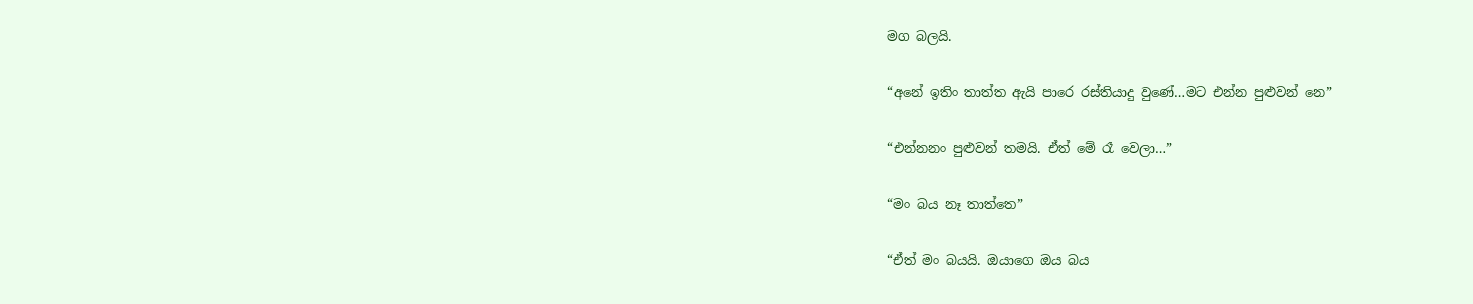මග බලයි.

“අනේ ඉතිං තාත්ත ඇයි පාරෙ රස්තියාදු වුණේ…මට එන්න පුළුවන් නෙ”

“එන්නනං පුළුවන් තමයි. ඒත් මේ රෑ වෙලා…”

“මං බය නෑ තාත්තෙ”

“ඒත් මං බයයි. ඔයාගෙ ඔය බය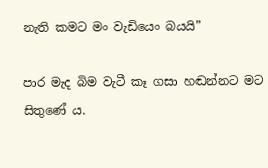නැති කමට මං වැඩියෙං බයයි”

පාර මැද බිම වැටී කෑ ගසා හඬන්නට මට සිතුණේ ය.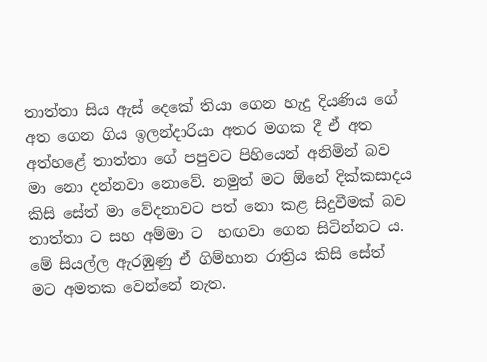තාත්තා සිය ඇස් දෙකේ තියා ගෙන හැදු දියණිය ගේ අත ගෙන ගිය ඉලන්දාරියා අතර මගක දී ඒ අත අත්හළේ තාත්තා ගේ පපුවට පිහියෙන් අනිමින් බව මා නො දන්නවා නොවේ. නමුත් මට ඕනේ දික්කසාදය කිසි සේත් මා වේදනාවට පත් නො කළ සිදුවීමක් බව තාත්තා ට සහ අම්මා ට  හඟවා ගෙන සිටින්නට ය. මේ සියල්ල ඇරඹුණු ඒ ගිම්හාන රාත්‍රිය කිසි සේත් මට අමතක වෙන්නේ නැත.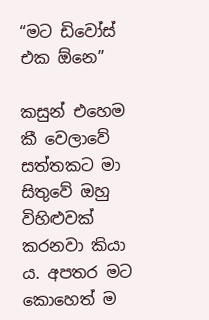“මට ඩිවෝස් එක ඕනෙ”

කසුන් එහෙම කී වෙලාවේ සත්තකට මා සිතුවේ ඔහු විහිළුවක් කරනවා කියා ය. අපතර මට කොහෙත් ම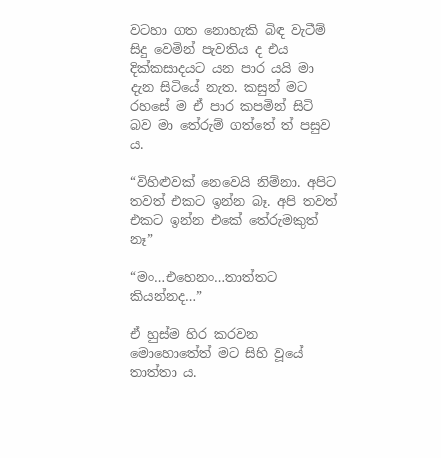වටහා ගත නොහැකි බිඳ වැටීම් සිදු වෙමින් පැවතිය ද එය දික්කසාදයට යන පාර යයි මා දැන සිටියේ නැත. කසුන් මට රහසේ ම ඒ පාර කපමින් සිටි බව මා තේරුම් ගත්තේ ත් පසුව ය.

“විහිළුවක් නෙවෙයි නිම්නා. අපිට තවත් එකට ඉන්න බෑ. අපි තවත් එකට ඉන්න එකේ තේරුමකුත් නෑ”

“මං…එහෙනං…තාත්තට කියන්නද…”

ඒ හුස්ම හිර කරවන මොහොතේත් මට සිහි වූයේ තාත්තා ය.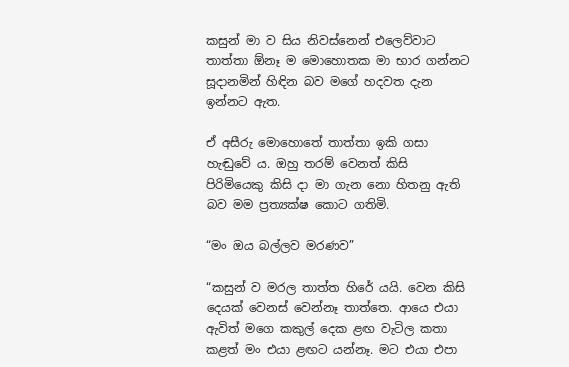කසුන් මා ව සිය නිවස්නෙන් එලෙව්වාට තාත්තා ඕනෑ ම මොහොතක මා භාර ගන්නට සූදානමින් හිඳින බව මගේ හදවත දැන ඉන්නට ඇත.

ඒ අසීරු මොහොතේ තාත්තා ඉකි ගසා හැඬුවේ ය. ඔහු තරම් වෙනත් කිසි පිරිමියෙකු කිසි දා මා ගැන නො හිතනු ඇති බව මම ප්‍රත්‍යක්ෂ කොට ගතිමි.

“මං ඔය බල්ලව මරණව”

“කසුන් ව මරල තාත්ත හිරේ යයි. වෙන කිසි දෙයක් වෙනස් වෙන්නෑ තාත්තෙ. ආයෙ එයා ඇවිත් මගෙ කකුල් දෙක ළඟ වැටිල කතා කළත් මං එයා ළඟට යන්නෑ. මට එයා එපා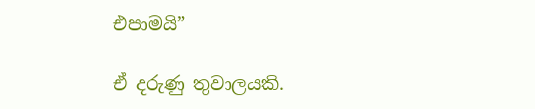එපාමයි”

ඒ දරුණු තුවාලයකි.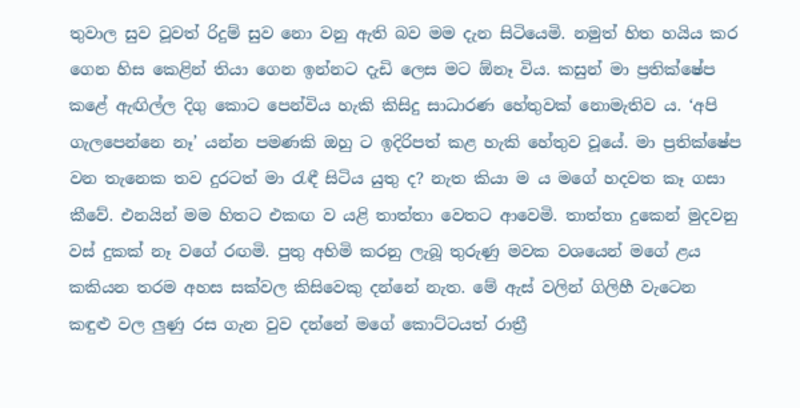තුවාල සුව වූවත් රිදුම් සුව නො වනු ඇති බව මම දැන සිටියෙමි. නමුත් හිත හයිය කර ගෙන හිස කෙළින් තියා ගෙන ඉන්නට දැඩි ලෙස මට ඕනෑ විය. කසුන් මා ප්‍රතික්ෂේප කළේ ඇඟිල්ල දිගු කොට පෙන්විය හැකි කිසිදු සාධාරණ හේතුවක් නොමැතිව ය. ‘අපි ගැලපෙන්නෙ නෑ’ යන්න පමණකි ඔහු ට ඉදිරිපත් කළ හැකි හේතුව වූයේ. මා ප්‍රතික්ෂේප වන තැනෙක තව දුරටත් මා රැඳී සිටිය යුතු ද? නැත කියා ම ය මගේ හදවත කෑ ගසා කීවේ. එනයින් මම හිතට එකඟ ව යළි තාත්තා වෙතට ආවෙමි. තාත්තා දුකෙන් මුදවනු වස් දුකක් නෑ වගේ රඟමි. පුතු අහිමි කරනු ලැබූ තුරුණු මවක වශයෙන් මගේ ළය කකියන තරම අහස සක්වල කිසිවෙකු දන්නේ නැත. මේ ඇස් වලින් ගිලිහී වැටෙන කඳුළු වල ලුණු රස ගැන වුව දන්නේ මගේ කොට්ටයත් රාත්‍රී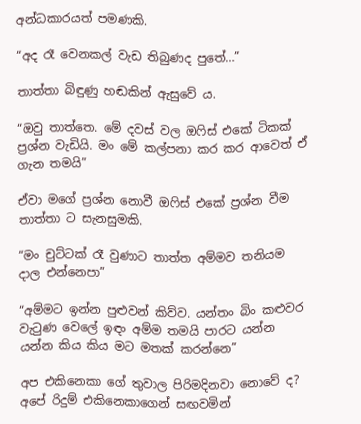අන්ධකාරයත් පමණකි.

“අද රෑ වෙනකල් වැඩ තිබුණද පුතේ…”

තාත්තා බිඳුණු හඬකින් ඇසුවේ ය.

“ඔවු තාත්තෙ. මේ දවස් වල ඔෆිස් එකේ ටිකක් ප්‍රශ්න වැඩියි. මං මේ කල්පනා කර කර ආවෙත් ඒ ගැන තමයි”

ඒවා මගේ ප්‍රශ්න නොවී ඔෆිස් එකේ ප්‍රශ්න වීම තාත්තා ට සැනසුමකි.

“මං චුට්ටක් රෑ වුණාට තාත්ත අම්මව තනියම දාල එන්නෙපා”

“අම්මට ඉන්න පුළුවන් කිව්ව. යන්තං බිං කළුවර වැටුණ වෙලේ ඉඳං අම්ම තමයි පාරට යන්න යන්න කිය කිය මට මතක් කරන්නෙ”

අප එකිනෙකා ගේ තුවාල පිරිමදිනවා නොවේ ද? අපේ රිදුම් එකිනෙකාගෙන් සඟවමින්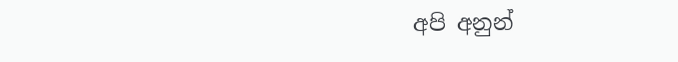අපි අනුන්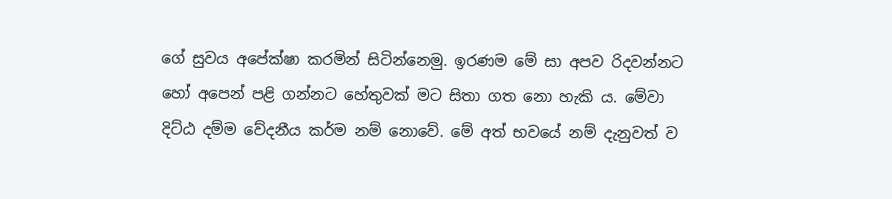ගේ සුවය අපේක්ෂා කරමින් සිටින්නෙමු. ඉරණම මේ සා අපව රිදවන්නට හෝ අපෙන් පළි ගන්නට හේතුවක් මට සිතා ගත නො හැකි ය. මේවා දිට්ඨ දම්ම වේදනීය කර්ම නම් නොවේ. මේ අත් භවයේ නම් දැනුවත් ව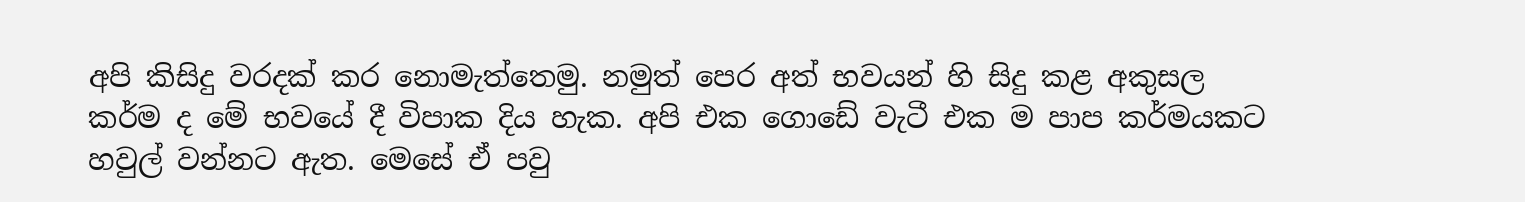අපි කිසිදු වරදක් කර නොමැත්තෙමු. නමුත් පෙර අත් භවයන් හි සිදු කළ අකුසල කර්ම ද මේ භවයේ දී විපාක දිය හැක. අපි එක ගොඩේ වැටී එක ම පාප කර්මයකට හවුල් වන්නට ඇත. මෙසේ ඒ පවු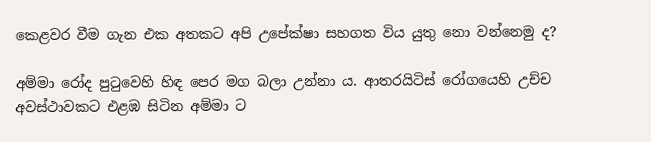කෙළවර වීම ගැන එක අතකට අපි උපේක්ෂා සහගත විය යුතු නො වන්නෙමු ද?

අම්මා රෝද පුටුවෙහි හිඳ පෙර මග බලා උන්නා ය. ආතරයිටිස් රෝගයෙහි උච්ච අවස්ථාවකට එළඹ සිටින අම්මා ට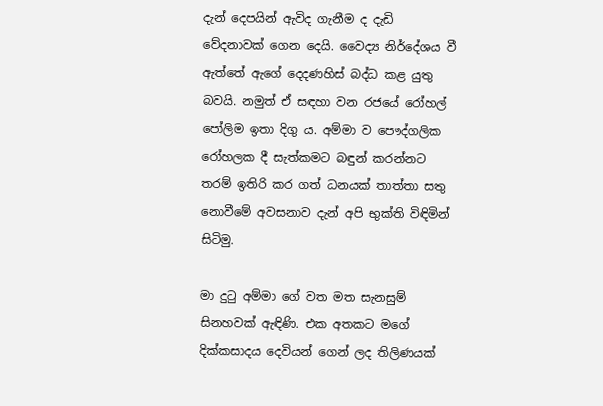දැන් දෙපයින් ඇවිද ගැනීම ද දැඩි වේදනාවක් ගෙන දෙයි. වෛද්‍ය නිර්දේශය වී ඇත්තේ ඇගේ දෙදණහිස් බද්ධ කළ යුතු බවයි. නමුත් ඒ සඳහා වන රජයේ රෝහල් පෝලිම ඉතා දිගු ය. අම්මා ව පෞද්ගලික රෝහලක දී සැත්කමට බඳුන් කරන්නට තරම් ඉතිරි කර ගත් ධනයක් තාත්තා සතු නොවීමේ අවසනාව දැන් අපි භුක්ති විඳිමින් සිටිමු.

මා දුටු අම්මා ගේ වත මත සැනසුම් සිනහවක් ඇඳිණි. එක අතකට මගේ දික්කසාදය දෙවියන් ගෙන් ලද තිලිණයක්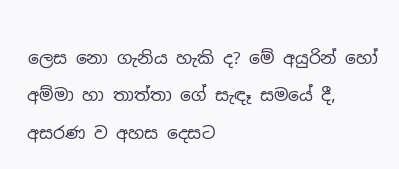ලෙස නො ගැනිය හැකි ද? මේ අයුරින් හෝ අම්මා හා තාත්තා ගේ සැඳෑ සමයේ දී, අසරණ ව අහස දෙසට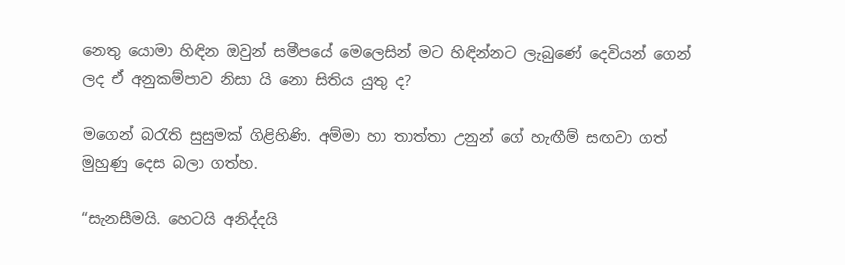නෙතු යොමා හිඳින ඔවුන් සමීපයේ මෙලෙසින් මට හිඳින්නට ලැබුණේ දෙවියන් ගෙන් ලද ඒ අනුකම්පාව නිසා යි නො සිතිය යුතු ද?

මගෙන් බරැති සුසුමක් ගිළිහිණි. අම්මා හා තාත්තා උනුන් ගේ හැඟීම් සඟවා ගත් මුහුණු දෙස බලා ගත්හ.

“සැනසීමයි. හෙටයි අනිද්දයි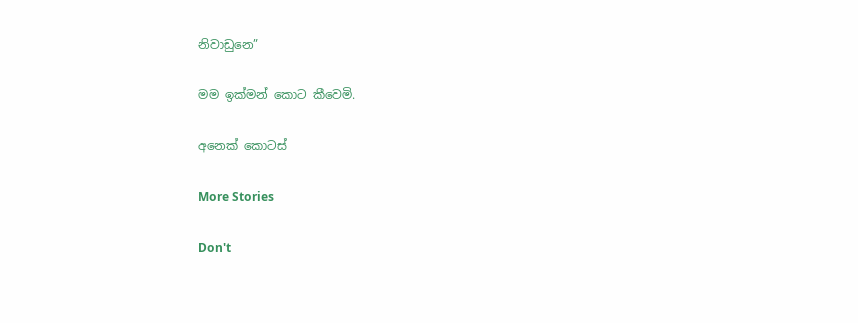නිවාඩුනෙ”

මම ඉක්මන් කොට කීවෙමි.

අනෙක් කොටස්

More Stories

Don't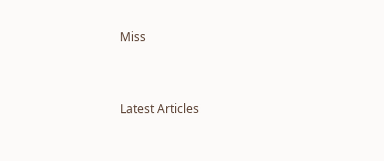Miss


Latest Articles